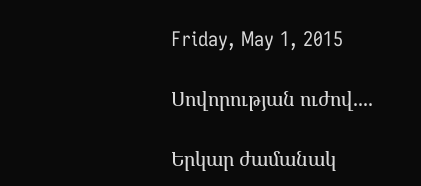Friday, May 1, 2015

Սովորության ուժով....

Երկար ժամանակ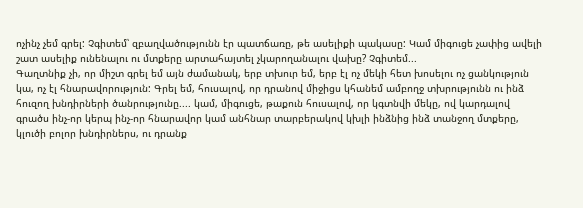ոչինչ չեմ գրել: Չգիտեմ՝ զբաղվածությունն էր պատճառը, թե ասելիքի պակասը: Կամ միգուցե չափից ավելի շատ ասելիք ունենալու ու մտքերը արտահայտել չկարողանալու վախը? Չգիտեմ...
Գաղտնիք չի, որ միշտ գրել եմ այն ժամանակ, երբ տխուր եմ, երբ էլ ոչ մեկի հետ խոսելու ոչ ցանկություն կա, ոչ էլ հնարավորություն: Գրել եմ, հուսալով, որ դրանով միջիցս կհանեմ ամբողջ տխրությունն ու ինձ հուզող խնդիրների ծանրությունը.... կամ, միգուցե, թաքուն հուսալով, որ կգտնվի մեկը, ով կարդալով գրածս ինչ-որ կերպ ինչ-որ հնարավոր կամ անհնար տարբերակով կխլի ինձնից ինձ տանջող մտքերը, կլուծի բոլոր խնդիրներս, ու դրանք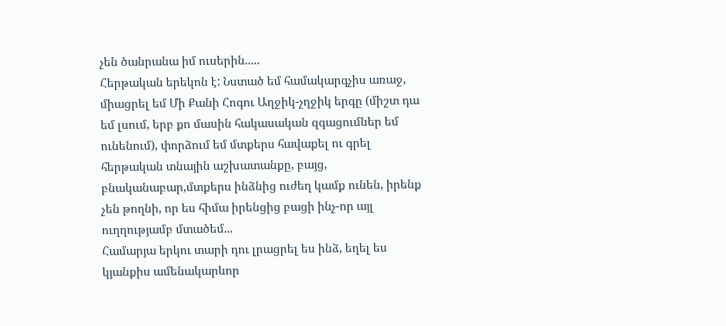չեն ծանրանա իմ ուսերին.....
Հերթական երեկոն է: Նստած եմ համակարգչիս առաջ, միացրել եմ Մի Քանի Հոգու Աղջիկ-չղջիկ երգը (միշտ դա եմ լսում, երբ քո մասին հակասական զգացումներ եմ ունենում), փորձում եմ մտքերս հավաքել ու գրել հերթական տնային աշխատանքը, բայց, բնականաբար,մտքերս ինձնից ուժեղ կամք ունեն, իրենք չեն թողնի, որ ես հիմա իրենցից բացի ինչ-որ այլ ուղղությամբ մտածեմ...
Համարյա երկու տարի դու լրացրել ես ինձ, եղել ես կյանքիս ամենակարևոր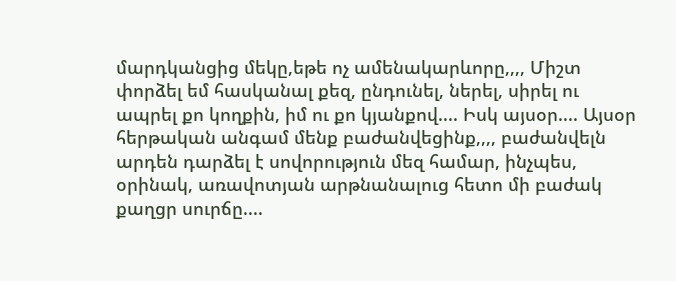մարդկանցից մեկը,եթե ոչ ամենակարևորը,,,, Միշտ փորձել եմ հասկանալ քեզ, ընդունել, ներել, սիրել ու ապրել քո կողքին, իմ ու քո կյանքով.... Իսկ այսօր.... Այսօր հերթական անգամ մենք բաժանվեցինք,,,, բաժանվելն արդեն դարձել է սովորություն մեզ համար, ինչպես, օրինակ, առավոտյան արթնանալուց հետո մի բաժակ քաղցր սուրճը....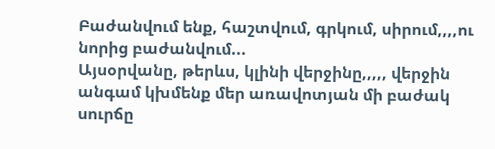Բաժանվում ենք, հաշտվում, գրկում, սիրում,,,,ու նորից բաժանվում...
Այսօրվանը, թերևս, կլինի վերջինը,,,,, վերջին անգամ կխմենք մեր առավոտյան մի բաժակ սուրճը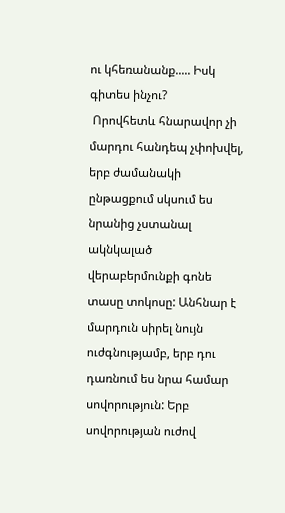ու կհեռանանք..... Իսկ գիտես ինչու?
 Որովհետև հնարավոր չի մարդու հանդեպ չփոխվել, երբ ժամանակի ընթացքում սկսում ես նրանից չստանալ ակնկալած վերաբերմունքի գոնե տասը տոկոսը: Անհնար է մարդուն սիրել նույն ուժգնությամբ, երբ դու դառնում ես նրա համար սովորություն: Երբ սովորության ուժով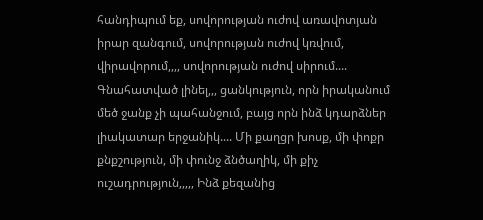հանդիպում եք, սովորության ուժով առավոտյան իրար զանգում, սովորության ուժով կռվում, վիրավորում,,,, սովորության ուժով սիրում....
Գնահատված լինել,,, ցանկություն, որն իրականում մեծ ջանք չի պահանջում, բայց որն ինձ կդարձներ լիակատար երջանիկ.... Մի քաղցր խոսք, մի փոքր քնքշություն, մի փունջ ձնծաղիկ, մի քիչ ուշադրություն,,,,, Ինձ քեզանից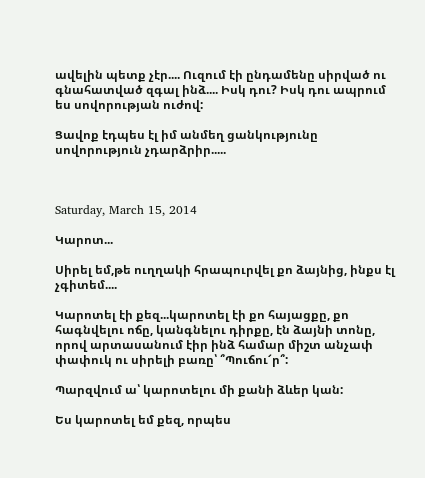ավելին պետք չէր.... Ուզում էի ընդամենը սիրված ու գնահատված զգալ ինձ.... Իսկ դու? Իսկ դու ապրում ես սովորության ուժով:

Ցավոք էդպես էլ իմ անմեղ ցանկությունը սովորություն չդարձրիր.....



Saturday, March 15, 2014

Կարոտ...

Սիրել եմ,թե ուղղակի հրապուրվել քո ձայնից, ինքս էլ չգիտեմ....

Կարոտել էի քեզ...կարոտել էի քո հայացքը, քո հագնվելու ոճը, կանգնելու դիրքը, էն ձայնի տոնը, որով արտասանում էիր ինձ համար միշտ անչափ փափուկ ու սիրելի բառը՝ ՞Պուճու՜ր՞:

Պարզվում ա՝ կարոտելու մի քանի ձևեր կան:

Ես կարոտել եմ քեզ, որպես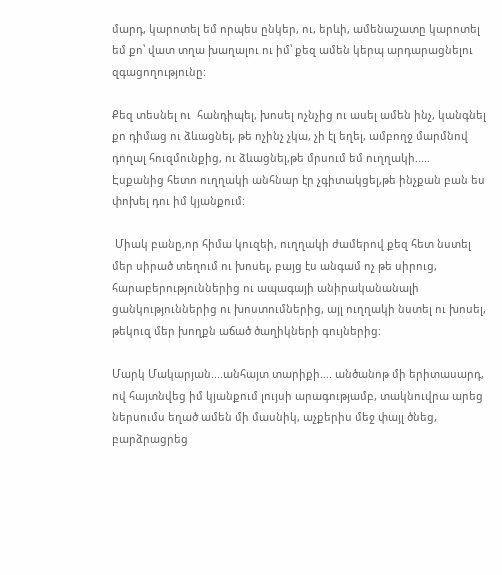մարդ, կարոտել եմ որպես ընկեր, ու, երևի, ամենաշատը կարոտել եմ քո՝ վատ տղա խաղալու ու իմ՝ քեզ ամեն կերպ արդարացնելու զգացողությունը:

Քեզ տեսնել ու  հանդիպել, խոսել ոչնչից ու ասել ամեն ինչ, կանգնել քո դիմաց ու ձևացնել, թե ոչինչ չկա, չի էլ եղել, ամբողջ մարմնով դողալ հուզմունքից, ու ձևացնել,թե մրսում եմ ուղղակի.....
Էսքանից հետո ուղղակի անհնար էր չգիտակցել,թե ինչքան բան ես փոխել դու իմ կյանքում:

 Միակ բանը,որ հիմա կուզեի, ուղղակի ժամերով քեզ հետ նստել մեր սիրած տեղում ու խոսել, բայց էս անգամ ոչ թե սիրուց, հարաբերություններից ու ապագայի անիրականանալի ցանկություններից ու խոստումներից, այլ ուղղակի նստել ու խոսել, թեկուզ մեր խողքն աճած ծաղիկների գույներից:

Մարկ Մակարյան....անհայտ տարիքի.... անծանոթ մի երիտասարդ, ով հայտնվեց իմ կյանքում լույսի արագությամբ, տակնուվրա արեց ներսումս եղած ամեն մի մասնիկ, աչքերիս մեջ փայլ ծնեց, բարձրացրեց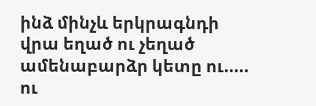ինձ մինչև երկրագնդի վրա եղած ու չեղած ամենաբարձր կետը ու..... ու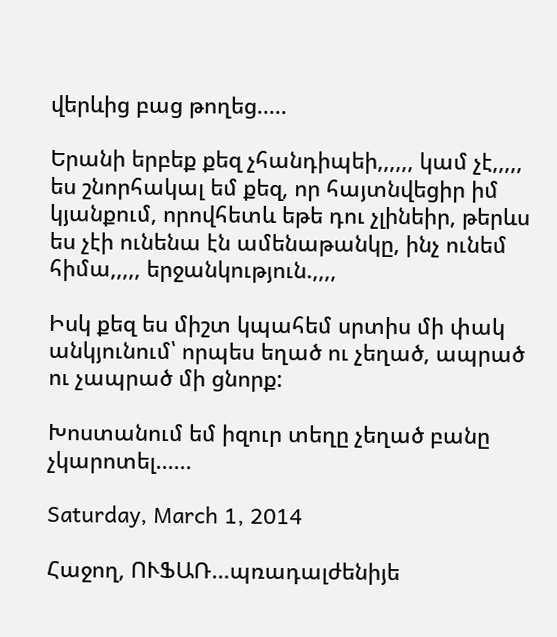վերևից բաց թողեց.....

Երանի երբեք քեզ չհանդիպեի,,,,,, կամ չէ,,,,, ես շնորհակալ եմ քեզ, որ հայտնվեցիր իմ կյանքում, որովհետև եթե դու չլինեիր, թերևս ես չէի ունենա էն ամենաթանկը, ինչ ունեմ հիմա,,,,, երջանկություն.,,,,

Իսկ քեզ ես միշտ կպահեմ սրտիս մի փակ անկյունում՝ որպես եղած ու չեղած, ապրած ու չապրած մի ցնորք:

Խոստանում եմ իզուր տեղը չեղած բանը չկարոտել......

Saturday, March 1, 2014

Հաջող, ՈՒՖԱՌ...պռադալժենիյե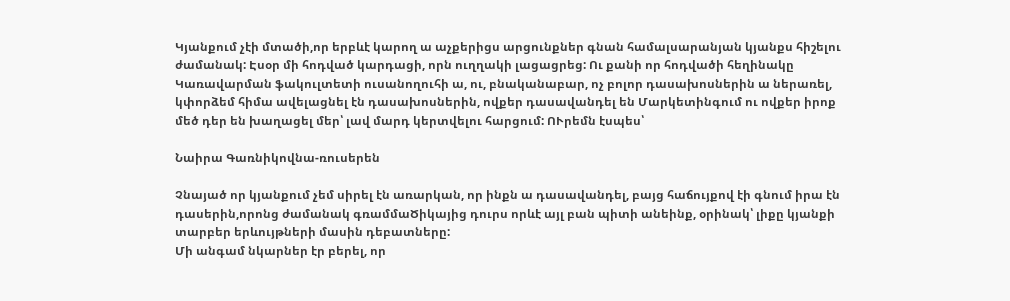Կյանքում չէի մտածի,որ երբևէ կարող ա աչքերիցս արցունքներ գնան համալսարանյան կյանքս հիշելու ժամանակ: Էսօր մի հոդված կարդացի, որն ուղղակի լացացրեց: Ու քանի որ հոդվածի հեղինակը Կառավարման ֆակուլտետի ուսանողուհի ա, ու, բնականաբար, ոչ բոլոր դասախոսներին ա ներառել, կփորձեմ հիմա ավելացնել էն դասախոսներին, ովքեր դասավանդել են Մարկետինգում ու ովքեր իրոք մեծ դեր են խաղացել մեր՝ լավ մարդ կերտվելու հարցում: ՈՒրեմն էսպես՝

Նաիրա Գառնիկովնա-ռուսերեն

Չնայած որ կյանքում չեմ սիրել էն առարկան, որ ինքն ա դասավանդել, բայց հաճույքով էի գնում իրա էն դասերին,որոնց ժամանակ գռամմաԾիկայից դուրս որևէ այլ բան պիտի անեինք, օրինակ՝ լիքը կյանքի տարբեր երևույթների մասին դեբատները:
Մի անգամ նկարներ էր բերել, որ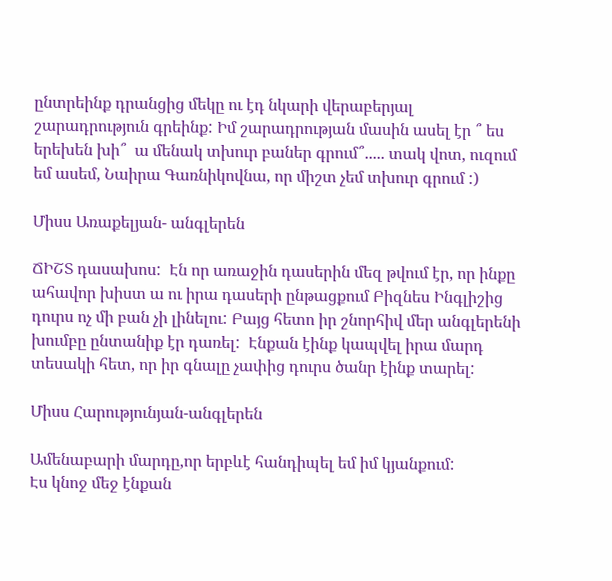ընտրեինք դրանցից մեկը ու էդ նկարի վերաբերյալ շարադրություն գրեինք: Իմ շարադրության մասին ասել էր ՞ ես երեխեն խի՞  ա մենակ տխուր բաներ գրում՞..... տակ վոտ, ուզում եմ ասեմ, Նաիրա Գառնիկովնա, որ միշտ չեմ տխուր գրում :)

Միսս Առաքելյան- անգլերեն

ՃԻՇՏ դասախոս:  Էն որ առաջին դասերին մեզ թվում էր, որ ինքը ահավոր խիստ ա ու իրա դասերի ընթացքում Բիզնես Ինգլիշից դուրս ոչ մի բան չի լինելու: Բայց հետո իր շնորհիվ մեր անգլերենի խումբը ընտանիք էր դառել:  Էնքան էինք կապվել իրա մարդ տեսակի հետ, որ իր գնալը չափից դուրս ծանր էինք տարել:

Միսս Հարությունյան-անգլերեն

Ամենաբարի մարդը,որ երբևէ հանդիպել եմ իմ կյանքում:
Էս կնոջ մեջ էնքան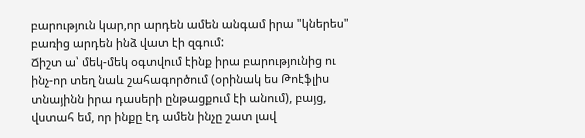բարություն կար,որ արդեն ամեն անգամ իրա "կներես" բառից արդեն ինձ վատ էի զգում:
Ճիշտ ա՝ մեկ-մեկ օգտվում էինք իրա բարությունից ու ինչ-որ տեղ նաև շահագործում (օրինակ ես Թոէֆլիս տնայինն իրա դասերի ընթացքում էի անում), բայց, վստահ եմ, որ ինքը էդ ամեն ինչը շատ լավ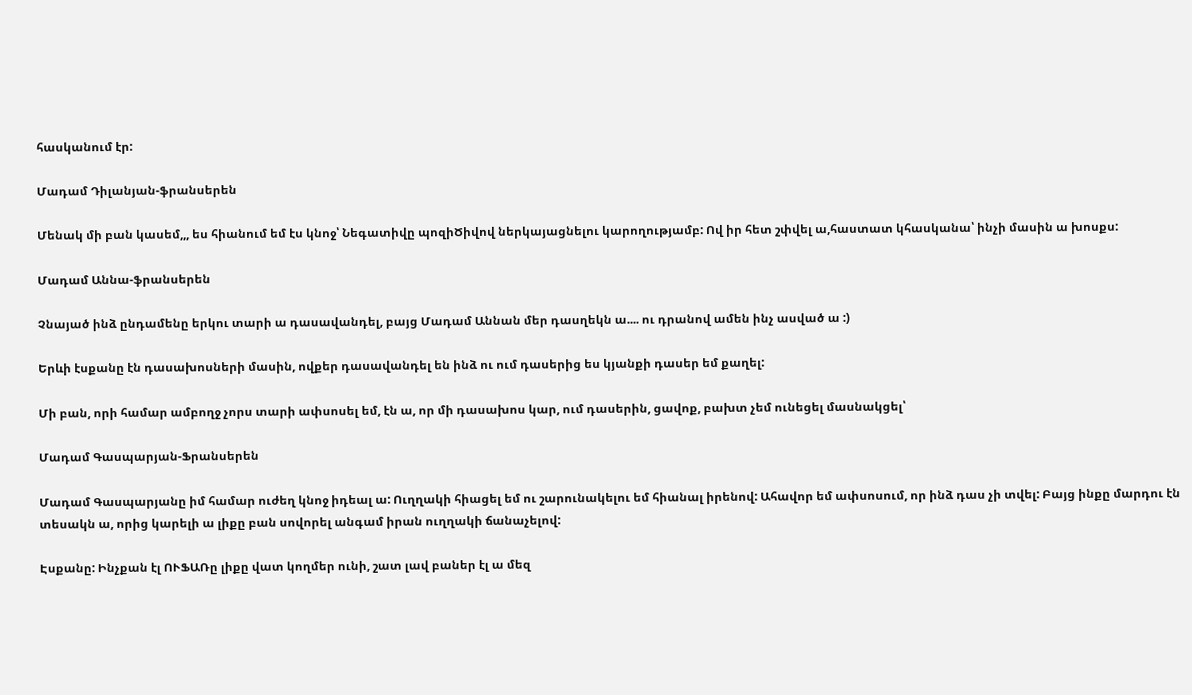հասկանում էր:

Մադամ Դիլանյան-ֆրանսերեն

Մենակ մի բան կասեմ,,, ես հիանում եմ էս կնոջ՝ Նեգատիվը պոզիԾիվով ներկայացնելու կարողությամբ: Ով իր հետ շփվել ա,հաստատ կհասկանա՝ ինչի մասին ա խոսքս:

Մադամ Աննա-ֆրանսերեն

Չնայած ինձ ընդամենը երկու տարի ա դասավանդել, բայց Մադամ Աննան մեր դասղեկն ա.... ու դրանով ամեն ինչ ասված ա :)

Երևի էսքանը էն դասախոսների մասին, ովքեր դասավանդել են ինձ ու ում դասերից ես կյանքի դասեր եմ քաղել:

Մի բան, որի համար ամբողջ չորս տարի ափսոսել եմ, էն ա, որ մի դասախոս կար, ում դասերին, ցավոք, բախտ չեմ ունեցել մասնակցել՝

Մադամ Գասպարյան-Ֆրանսերեն

Մադամ Գասպարյանը իմ համար ուժեղ կնոջ իդեալ ա: Ուղղակի հիացել եմ ու շարունակելու եմ հիանալ իրենով: Ահավոր եմ ափսոսում, որ ինձ դաս չի տվել: Բայց ինքը մարդու էն տեսակն ա, որից կարելի ա լիքը բան սովորել անգամ իրան ուղղակի ճանաչելով:

Էսքանը: Ինչքան էլ ՈՒՖԱՌը լիքը վատ կողմեր ունի, շատ լավ բաներ էլ ա մեզ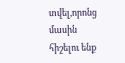տվել,որոնց մասին հիշելու ենք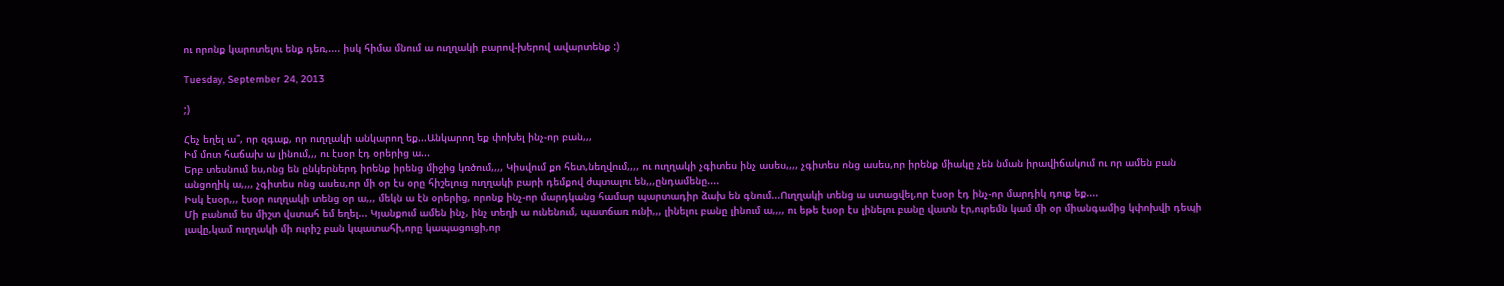ու որոնք կարոտելու ենք դեռ,.... իսկ հիմա մնում ա ուղղակի բարով-խերով ավարտենք :)

Tuesday, September 24, 2013

;)

Հեչ եղել ա՞, որ զգաք, որ ուղղակի անկարող եք...Անկարող եք փոխել ինչ-որ բան,,,
Իմ մոտ հաճախ ա լինում,,, ու էսօր էդ օրերից ա...
Երբ տեսնում ես,ոնց են ընկերներդ իրենք իրենց միջից կռծում,,,, Կիսվում քո հետ,նեղվում,,,, ու ուղղակի չգիտես ինչ ասես,,,, չգիտես ոնց ասես,որ իրենք միակը չեն նման իրավիճակում ու որ ամեն բան անցողիկ ա,,,, չգիտես ոնց ասես,որ մի օր էս օրը հիշելուց ուղղակի բարի դեմքով ժպտալու են,,,ընդամենը....
Իսկ էսօր,,, էսօր ուղղակի տենց օր ա,,, մեկն ա էն օրերից, որոնք ինչ-որ մարդկանց համար պարտադիր ձախ են գնում...Ուղղակի տենց ա ստացվել,որ էսօր էդ ինչ-որ մարդիկ դուք եք....
Մի բանում ես միշտ վստահ եմ եղել... Կյանքում ամեն ինչ, ինչ տեղի ա ունենում, պատճառ ունի,,, լինելու բանը լինում ա,,,, ու եթե էսօր էս լինելու բանը վատն էր,ուրեմն կամ մի օր միանգամից կփոխվի դեպի լավը,կամ ուղղակի մի ուրիշ բան կպատահի,որը կապացուցի,որ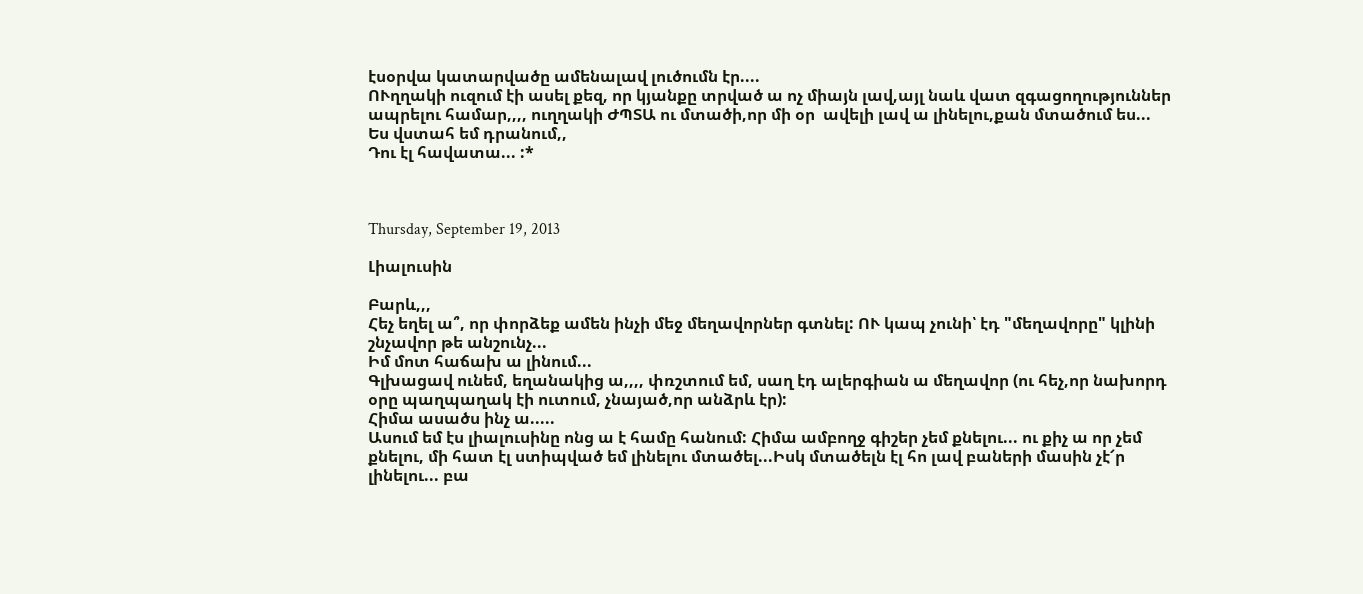էսօրվա կատարվածը ամենալավ լուծումն էր....
ՈՒղղակի ուզում էի ասել քեզ, որ կյանքը տրված ա ոչ միայն լավ,այլ նաև վատ զգացողություններ ապրելու համար,,,, ուղղակի ԺՊՏԱ ու մտածի,որ մի օր  ավելի լավ ա լինելու,քան մտածում ես...
Ես վստահ եմ դրանում,,
Դու էլ հավատա... :*



Thursday, September 19, 2013

Լիալուսին

Բարև,,,
Հեչ եղել ա՞, որ փորձեք ամեն ինչի մեջ մեղավորներ գտնել: ՈՒ կապ չունի՝ էդ "մեղավորը" կլինի շնչավոր թե անշունչ...
Իմ մոտ հաճախ ա լինում...
Գլխացավ ունեմ, եղանակից ա,,,, փռշտում եմ, սաղ էդ ալերգիան ա մեղավոր (ու հեչ,որ նախորդ օրը պաղպաղակ էի ուտում, չնայած,որ անձրև էր):
Հիմա ասածս ինչ ա.....
Ասում եմ էս լիալուսինը ոնց ա է համը հանում: Հիմա ամբողջ գիշեր չեմ քնելու... ու քիչ ա որ չեմ քնելու, մի հատ էլ ստիպված եմ լինելու մտածել...Իսկ մտածելն էլ հո լավ բաների մասին չէ՜ր լինելու... բա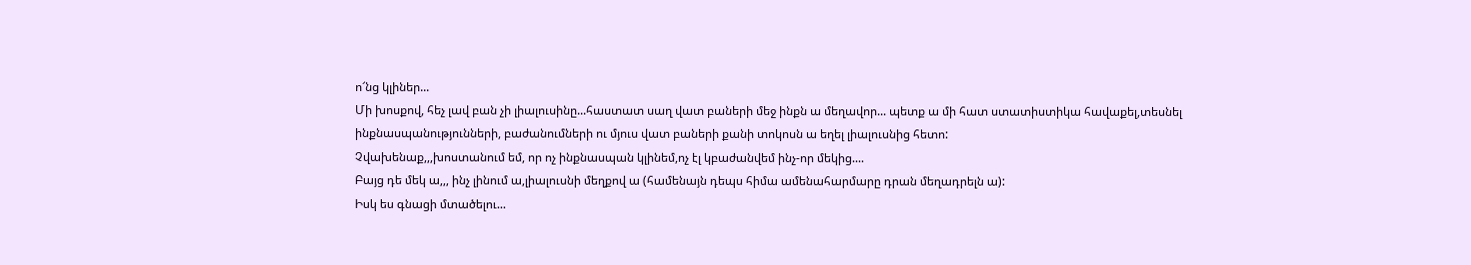ո՜նց կլիներ...
Մի խոսքով, հեչ լավ բան չի լիալուսինը...հաստատ սաղ վատ բաների մեջ ինքն ա մեղավոր... պետք ա մի հատ ստատիստիկա հավաքել,տեսնել ինքնասպանությունների, բաժանումների ու մյուս վատ բաների քանի տոկոսն ա եղել լիալուսնից հետո:
Չվախենաք,,,խոստանում եմ, որ ոչ ինքնասպան կլինեմ,ոչ էլ կբաժանվեմ ինչ-որ մեկից....
Բայց դե մեկ ա,,, ինչ լինում ա,լիալուսնի մեղքով ա (համենայն դեպս հիմա ամենահարմարը դրան մեղադրելն ա):
Իսկ ես գնացի մտածելու...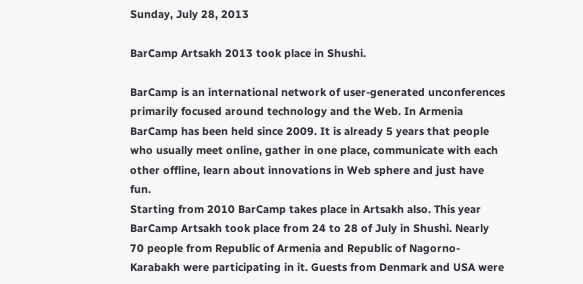Sunday, July 28, 2013

BarCamp Artsakh 2013 took place in Shushi.

BarCamp is an international network of user-generated unconferences primarily focused around technology and the Web. In Armenia BarCamp has been held since 2009. It is already 5 years that people who usually meet online, gather in one place, communicate with each other offline, learn about innovations in Web sphere and just have fun.
Starting from 2010 BarCamp takes place in Artsakh also. This year BarCamp Artsakh took place from 24 to 28 of July in Shushi. Nearly 70 people from Republic of Armenia and Republic of Nagorno-Karabakh were participating in it. Guests from Denmark and USA were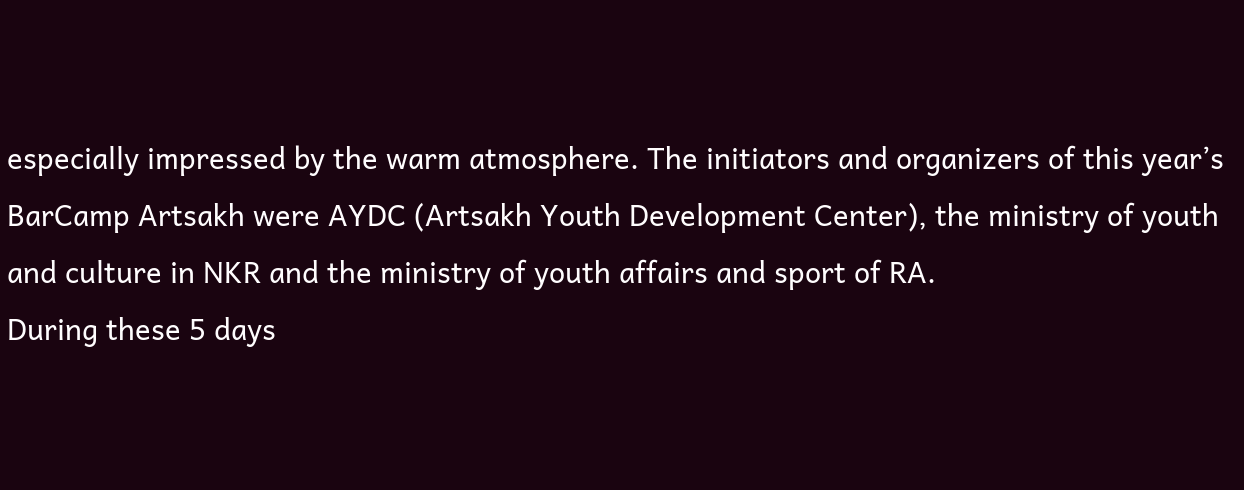especially impressed by the warm atmosphere. The initiators and organizers of this year’s BarCamp Artsakh were AYDC (Artsakh Youth Development Center), the ministry of youth and culture in NKR and the ministry of youth affairs and sport of RA.
During these 5 days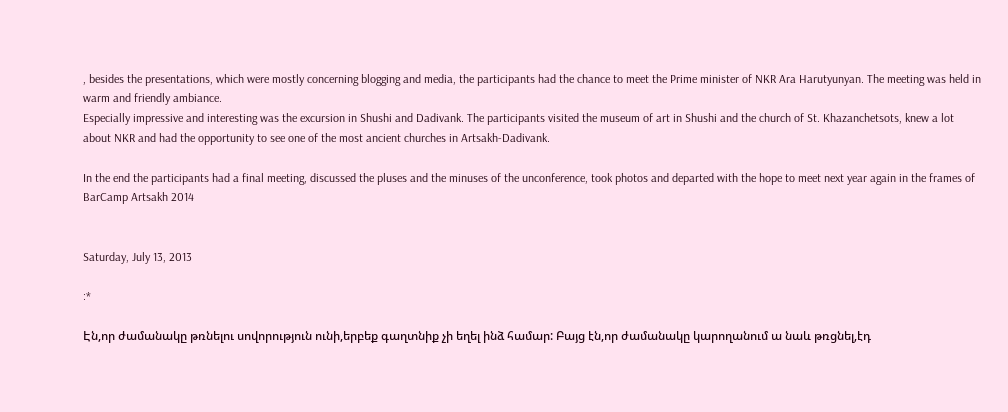, besides the presentations, which were mostly concerning blogging and media, the participants had the chance to meet the Prime minister of NKR Ara Harutyunyan. The meeting was held in warm and friendly ambiance.
Especially impressive and interesting was the excursion in Shushi and Dadivank. The participants visited the museum of art in Shushi and the church of St. Khazanchetsots, knew a lot about NKR and had the opportunity to see one of the most ancient churches in Artsakh-Dadivank.

In the end the participants had a final meeting, discussed the pluses and the minuses of the unconference, took photos and departed with the hope to meet next year again in the frames of BarCamp Artsakh 2014


Saturday, July 13, 2013

:*

Էն,որ ժամանակը թռնելու սովորություն ունի,երբեք գաղտնիք չի եղել ինձ համար: Բայց էն,որ ժամանակը կարողանում ա նաև թռցնել,էդ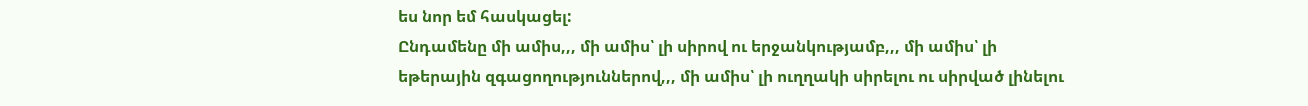ես նոր եմ հասկացել:
Ընդամենը մի ամիս,,, մի ամիս՝ լի սիրով ու երջանկությամբ,,, մի ամիս՝ լի եթերային զգացողություններով,,, մի ամիս՝ լի ուղղակի սիրելու ու սիրված լինելու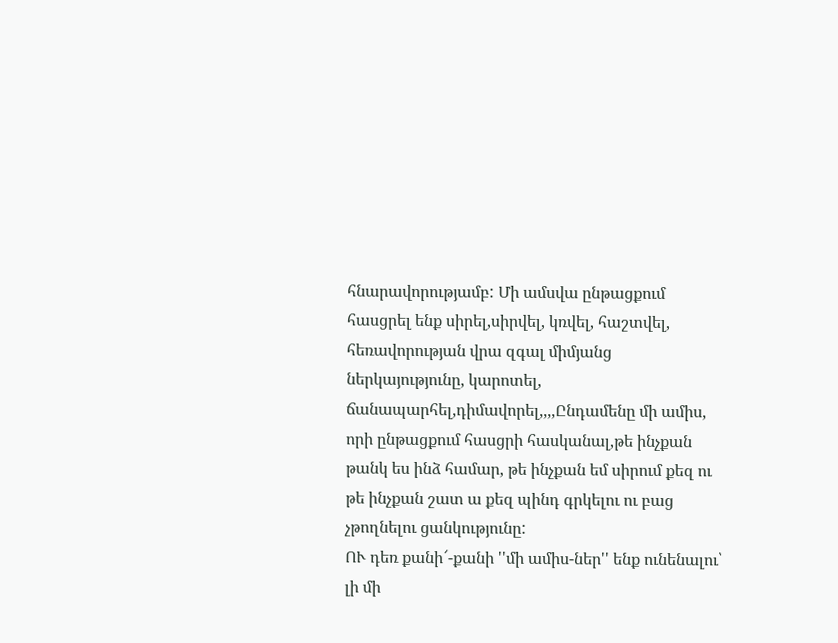հնարավորությամբ: Մի ամսվա ընթացքում հասցրել ենք սիրել,սիրվել, կռվել, հաշտվել, հեռավորության վրա զգալ միմյանց ներկայությունը, կարոտել, ճանապարհել,դիմավորել,,,,Ընդամենը մի ամիս, որի ընթացքում հասցրի հասկանալ,թե ինչքան թանկ ես ինձ համար, թե ինչքան եմ սիրում քեզ ու թե ինչքան շատ ա քեզ պինդ գրկելու ու բաց չթողնելու ցանկությունը:
ՈՒ դեռ քանի՜-քանի ''մի ամիս-ներ'' ենք ունենալու՝ լի մի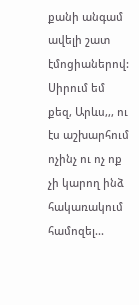քանի անգամ ավելի շատ էմոցիաներով:
Սիրում եմ քեզ, Արևս,,, ու էս աշխարհում ոչինչ ու ոչ ոք չի կարող ինձ հակառակում համոզել...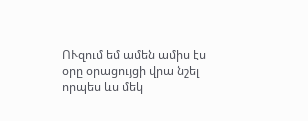ՈՒզում եմ ամեն ամիս էս օրը օրացույցի վրա նշել որպես ևս մեկ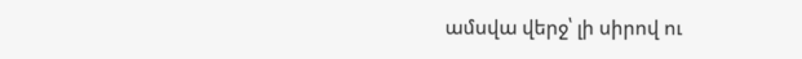ամսվա վերջ՝ լի սիրով ու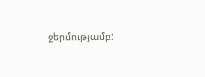ջերմությամբ: